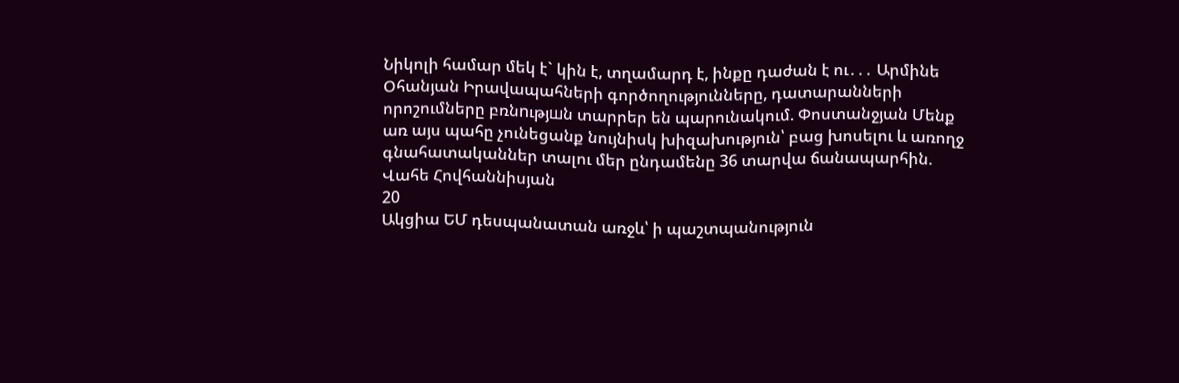Նիկոլի համար մեկ է` կին է, տղամարդ է, ինքը դաժան է ու․․․ Արմինե Օհանյան Իրավապահների գործողությունները, դատարանների որոշումները բռնnւթյшն տարրեր են պարունակում. Փոստանջյան Մենք առ այս պահը չունեցանք նույնիսկ խիզախություն՝ բաց խոսելու և առողջ գնահատականներ տալու մեր ընդամենը 36 տարվա ճանապարհին. Վահե Հովհաննիսյան
20
Ակցիա ԵՄ դեսպանատան առջև՝ ի պաշտպանություն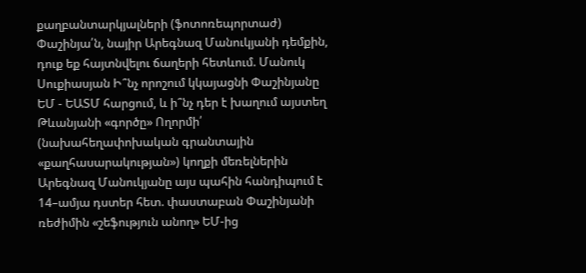քաղբանտարկյալների (ֆոտոռեպորտաժ) Փաշինյա՛ն, նայիր Արեգնազ Մանուկյանի դեմքին, դուք եք հայտնվելու ճաղերի հետևում. Մանուկ Սուքիասյան Ի՞նչ որոշում կկայացնի Փաշինյանը ԵՄ - ԵԱՏՄ հարցում, և ի՞նչ դեր է խաղում այստեղ Թևանյանի «գործը» Ողորմի՛ (նախահեղափոխական գրանտային «քաղհասարակության») կողքի մեռելներին Արեգնազ Մանուկյանը այս պահին հանդիպում է 14–ամյա դստեր հետ. փաստաբան Փաշինյանի ռեժիմին «շեֆություն անող» ԵՄ-ից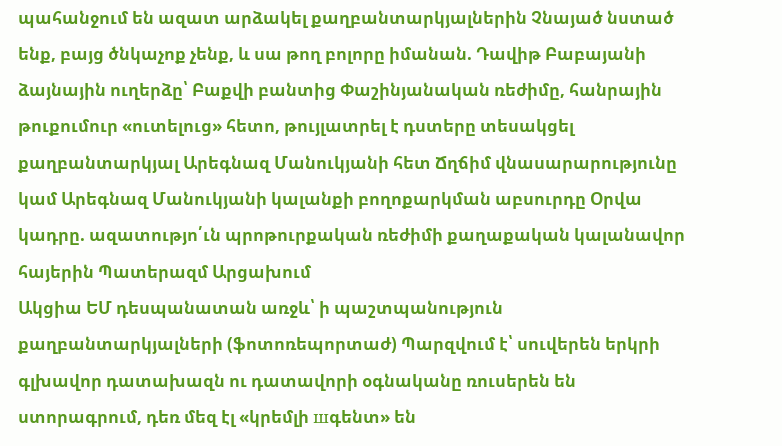պահանջում են ազատ արձակել քաղբանտարկյալներին Չնայած նստած ենք, բայց ծնկաչոք չենք, և սա թող բոլորը իմանան. Դավիթ Բաբայանի ձայնային ուղերձը՝ Բաքվի բանտից Փաշինյանական ռեժիմը, հանրային թուքումուր «ուտելուց» հետո, թույլատրել է դստերը տեսակցել քաղբանտարկյալ Արեգնազ Մանուկյանի հետ Ճղճիմ վնասարարությունը կամ Արեգնազ Մանուկյանի կալանքի բողոքարկման աբսուրդը Օրվա կադրը. ազատությո՛ւն պրոթուրքական ռեժիմի քաղաքական կալանավոր հայերին Պատերազմ Արցախում
Ակցիա ԵՄ դեսպանատան առջև՝ ի պաշտպանություն քաղբանտարկյալների (ֆոտոռեպորտաժ) Պարզվում է՝ սուվերեն երկրի գլխավոր դատախազն ու դատավորի օգնականը ռուսերեն են ստորագրում, դեռ մեզ էլ «կրեմլի шգենտ» են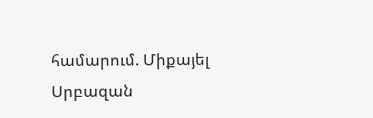համարում. Միքայել Սրբազան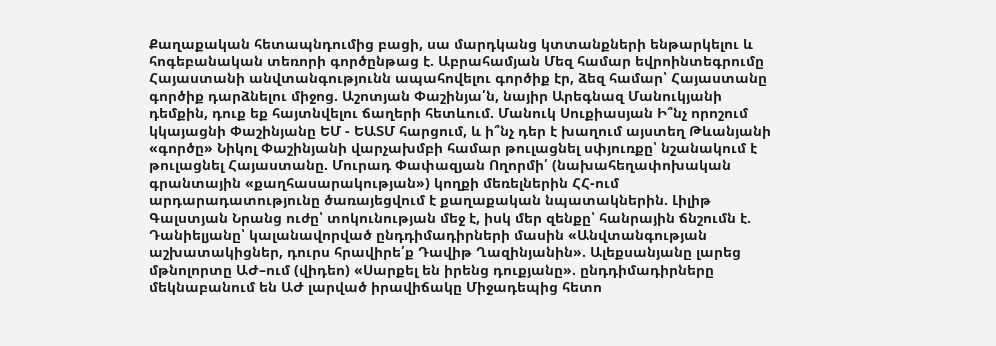Քաղաքական հետապնդումից բացի, սա մարդկանց կտտանքների ենթարկելու և հոգեբանական տեռորի գործընթաց է. Աբրահամյան Մեզ համար եվրոինտեգրումը Հայաստանի անվտանգությունն ապահովելու գործիք էր, ձեզ համար՝ Հայաստանը գործիք դարձնելու միջոց. Աշոտյան Փաշինյա՛ն, նայիր Արեգնազ Մանուկյանի դեմքին, դուք եք հայտնվելու ճաղերի հետևում. Մանուկ Սուքիասյան Ի՞նչ որոշում կկայացնի Փաշինյանը ԵՄ - ԵԱՏՄ հարցում, և ի՞նչ դեր է խաղում այստեղ Թևանյանի «գործը» Նիկոլ Փաշինյանի վարչախմբի համար թուլացնել սփյուռքը՝ նշանակում է թուլացնել Հայաստանը. Մուրադ Փափազյան Ողորմի՛ (նախահեղափոխական գրանտային «քաղհասարակության») կողքի մեռելներին ՀՀ-ում արդարադատությունը ծառայեցվում է քաղաքական նպատակներին. Լիլիթ Գալստյան Նրանց ուժը՝ տոկունության մեջ է, իսկ մեր զենքը՝ հանրային ճնշումն է. Դանիելյանը՝ կալանավորված ընդդիմադիրների մասին «Անվտանգության աշխատակիցներ, դուրս հրավիրե՛ք Դավիթ Ղազինյանին». Ալեքսանյանը լարեց մթնոլորտը ԱԺ–ում (վիդեո) «Սարքել են իրենց դուքյանը». ընդդիմադիրները մեկնաբանում են ԱԺ լարված իրավիճակը Միջադեպից հետո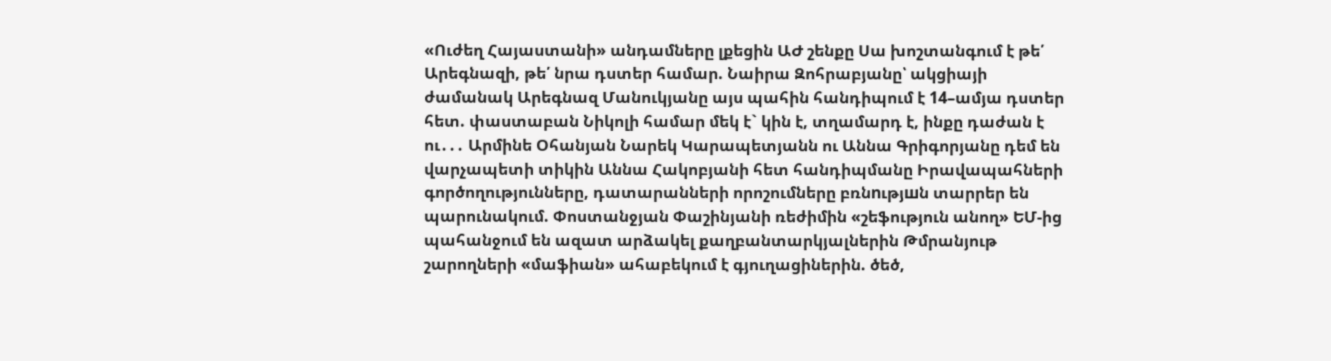«Ուժեղ Հայաստանի» անդամները լքեցին ԱԺ շենքը Սա խոշտանգում է թե՛ Արեգնազի, թե՛ նրա դստեր համար. Նաիրա Զոհրաբյանը՝ ակցիայի ժամանակ Արեգնազ Մանուկյանը այս պահին հանդիպում է 14–ամյա դստեր հետ. փաստաբան Նիկոլի համար մեկ է` կին է, տղամարդ է, ինքը դաժան է ու․․․ Արմինե Օհանյան Նարեկ Կարապետյանն ու Աննա Գրիգորյանը դեմ են վարչապետի տիկին Աննա Հակոբյանի հետ հանդիպմանը Իրավապահների գործողությունները, դատարանների որոշումները բռնnւթյшն տարրեր են պարունակում. Փոստանջյան Փաշինյանի ռեժիմին «շեֆություն անող» ԵՄ-ից պահանջում են ազատ արձակել քաղբանտարկյալներին Թմրանյութ շարողների «մաֆիան» ահաբեկում է գյուղացիներին. ծեծ,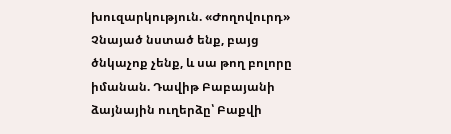խուզարկություն. «Ժողովուրդ» Չնայած նստած ենք, բայց ծնկաչոք չենք, և սա թող բոլորը իմանան. Դավիթ Բաբայանի ձայնային ուղերձը՝ Բաքվի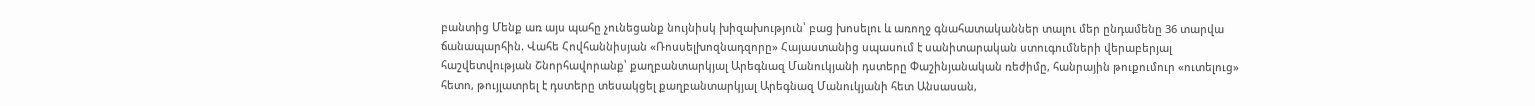բանտից Մենք առ այս պահը չունեցանք նույնիսկ խիզախություն՝ բաց խոսելու և առողջ գնահատականներ տալու մեր ընդամենը 36 տարվա ճանապարհին. Վահե Հովհաննիսյան «Ռոսսելխոզնադզորը» Հայաստանից սպասում է սանիտարական ստուգումների վերաբերյալ հաշվետվության Շնորհավորանք՝ քաղբանտարկյալ Արեգնազ Մանուկյանի դստերը Փաշինյանական ռեժիմը, հանրային թուքումուր «ուտելուց» հետո, թույլատրել է դստերը տեսակցել քաղբանտարկյալ Արեգնազ Մանուկյանի հետ Անսասան,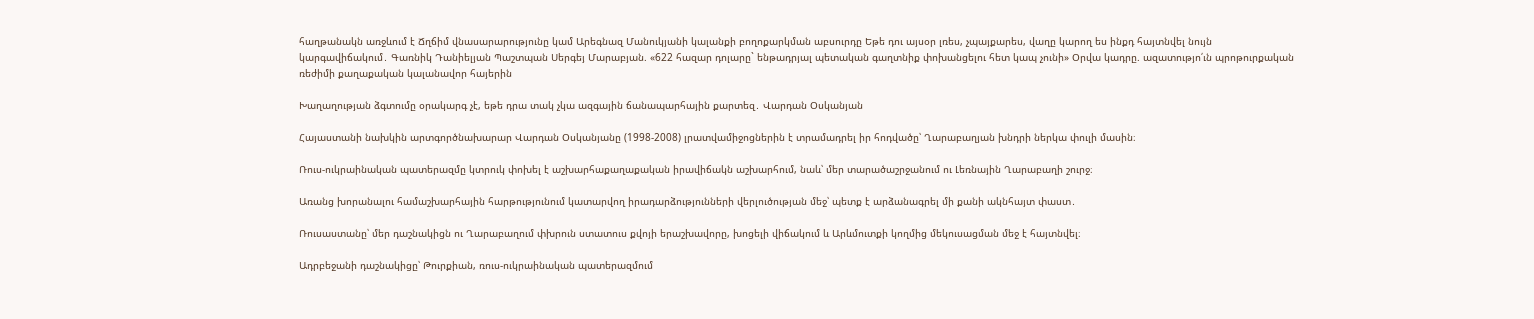հաղթանակն առջևում է Ճղճիմ վնասարարությունը կամ Արեգնազ Մանուկյանի կալանքի բողոքարկման աբսուրդը Եթե դու այսօր լռես, չպայքարես, վաղը կարող ես ինքդ հայտնվել նույն կարգավիճակում․ Գառնիկ Դանիելյան Պաշտպան Սերգեյ Մարաբյան. «622 հազար դոլարը` ենթադրյալ պետական գաղտնիք փոխանցելու հետ կապ չունի» Օրվա կադրը. ազատությո՛ւն պրոթուրքական ռեժիմի քաղաքական կալանավոր հայերին

Խաղաղության ձգտումը օրակարգ չէ, եթե դրա տակ չկա ազգային ճանապարհային քարտեզ․ Վարդան Օսկանյան

Հայաստանի նախկին արտգործնախարար Վարդան Օսկանյանը (1998-2008) լրատվամիջոցներին է տրամադրել իր հոդվածը՝ Ղարաբաղյան խնդրի ներկա փուլի մասին։

Ռուս-ուկրաինական պատերազմը կտրուկ փոխել է աշխարհաքաղաքական իրավիճակն աշխարհում, նաև՝ մեր տարածաշրջանում ու Լեռնային Ղարաբաղի շուրջ։

Առանց խորանալու համաշխարհային հարթությունում կատարվող իրադարձությունների վերլուծության մեջ՝ պետք է արձանագրել մի քանի ակնհայտ փաստ․

Ռուսաստանը՝ մեր դաշնակիցն ու Ղարաբաղում փխրուն ստատուս քվոյի երաշխավորը, խոցելի վիճակում և Արևմուտքի կողմից մեկուսացման մեջ է հայտնվել։

Ադրբեջանի դաշնակիցը՝ Թուրքիան, ռուս-ուկրաինական պատերազմում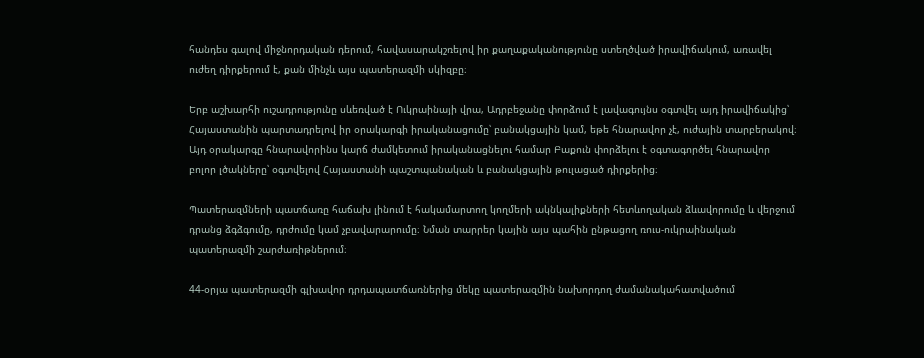հանդես գալով միջնորդական դերում, հավասարակշռելով իր քաղաքականությունը ստեղծված իրավիճակում, առավել ուժեղ դիրքերում է, քան մինչև այս պատերազմի սկիզբը։

Երբ աշխարհի ուշադրությունը սևեռված է Ուկրաինայի վրա, Ադրբեջանը փորձում է լավագույնս օգտվել այդ իրավիճակից՝ Հայաստանին պարտադրելով իր օրակարգի իրականացումը՝ բանակցային կամ, եթե հնարավոր չէ, ուժային տարբերակով։ Այդ օրակարգը հնարավորինս կարճ ժամկետում իրականացնելու համար Բաքուն փորձելու է օգտագործել հնարավոր բոլոր լծակները՝ օգտվելով Հայաստանի պաշտպանական և բանակցային թուլացած դիրքերից։

Պատերազմների պատճառը հաճախ լինում է հակամարտող կողմերի ակնկալիքների հետևողական ձևավորումը և վերջում դրանց ձգձգումը, դրժումը կամ չբավարարումը։ Նման տարրեր կային այս պահին ընթացող ռուս-ուկրաինական պատերազմի շարժառիթներում։

44-օրյա պատերազմի գլխավոր դրդապատճառներից մեկը պատերազմին նախորդող ժամանակահատվածում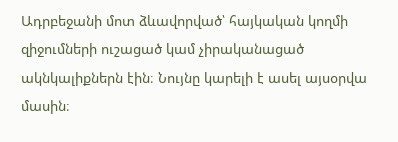Ադրբեջանի մոտ ձևավորված՝ հայկական կողմի զիջումների ուշացած կամ չիրականացած ակնկալիքներն էին։ Նույնը կարելի է ասել այսօրվա մասին։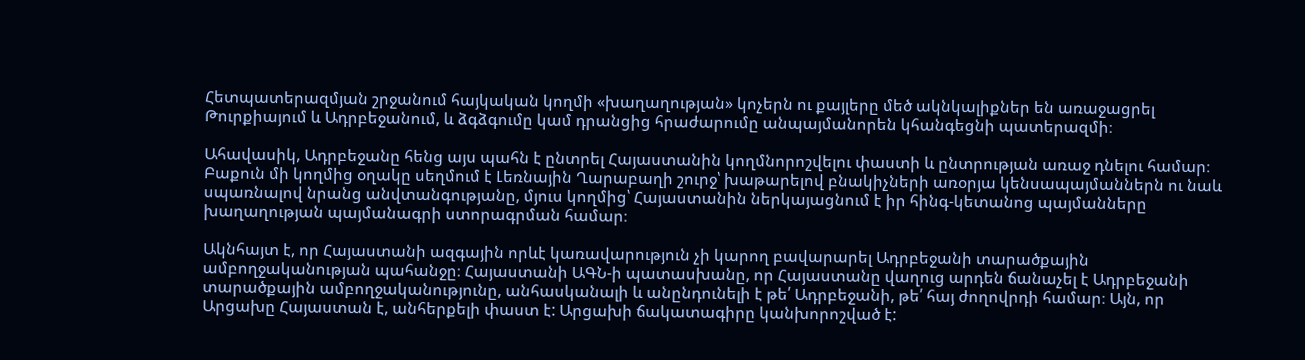Հետպատերազմյան շրջանում հայկական կողմի «խաղաղության» կոչերն ու քայլերը մեծ ակնկալիքներ են առաջացրել Թուրքիայում և Ադրբեջանում, և ձգձգումը կամ դրանցից հրաժարումը անպայմանորեն կհանգեցնի պատերազմի։

Ահավասիկ, Ադրբեջանը հենց այս պահն է ընտրել Հայաստանին կողմնորոշվելու փաստի և ընտրության առաջ դնելու համար։ Բաքուն մի կողմից օղակը սեղմում է Լեռնային Ղարաբաղի շուրջ՝ խաթարելով բնակիչների առօրյա կենսապայմաններն ու նաև սպառնալով նրանց անվտանգությանը, մյուս կողմից՝ Հայաստանին ներկայացնում է իր հինգ-կետանոց պայմանները խաղաղության պայմանագրի ստորագրման համար։

Ակնհայտ է, որ Հայաստանի ազգային որևէ կառավարություն չի կարող բավարարել Ադրբեջանի տարածքային ամբողջականության պահանջը։ Հայաստանի ԱԳՆ-ի պատասխանը, որ Հայաստանը վաղուց արդեն ճանաչել է Ադրբեջանի տարածքային ամբողջականությունը, անհասկանալի և անընդունելի է թե՛ Ադրբեջանի, թե՛ հայ ժողովրդի համար։ Այն, որ Արցախը Հայաստան է, անհերքելի փաստ է: Արցախի ճակատագիրը կանխորոշված է: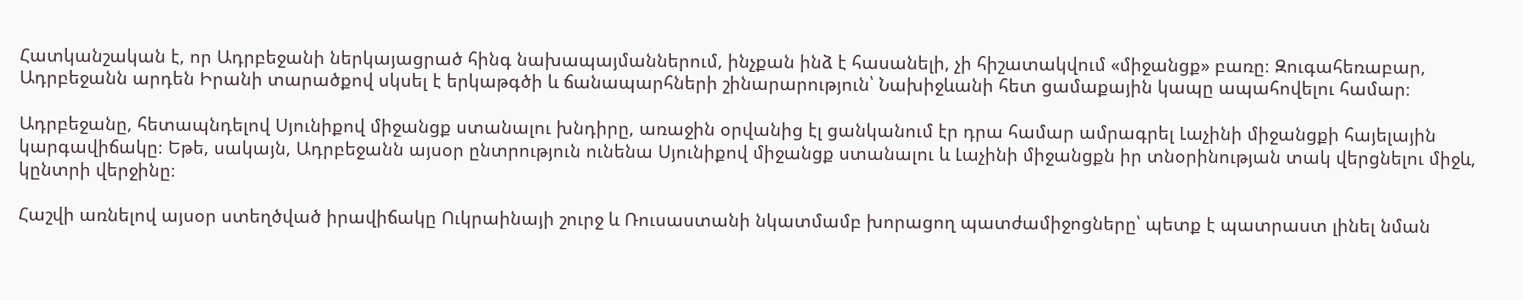Հատկանշական է, որ Ադրբեջանի ներկայացրած հինգ նախապայմաններում, ինչքան ինձ է հասանելի, չի հիշատակվում «միջանցք» բառը։ Զուգահեռաբար, Ադրբեջանն արդեն Իրանի տարածքով սկսել է երկաթգծի և ճանապարհների շինարարություն՝ Նախիջևանի հետ ցամաքային կապը ապահովելու համար։

Ադրբեջանը, հետապնդելով Սյունիքով միջանցք ստանալու խնդիրը, առաջին օրվանից էլ ցանկանում էր դրա համար ամրագրել Լաչինի միջանցքի հայելային կարգավիճակը։ Եթե, սակայն, Ադրբեջանն այսօր ընտրություն ունենա Սյունիքով միջանցք ստանալու և Լաչինի միջանցքն իր տնօրինության տակ վերցնելու միջև, կընտրի վերջինը։

Հաշվի առնելով այսօր ստեղծված իրավիճակը Ուկրաինայի շուրջ և Ռուսաստանի նկատմամբ խորացող պատժամիջոցները՝ պետք է պատրաստ լինել նման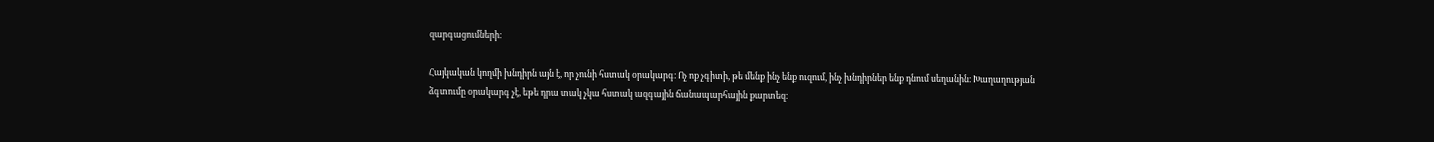զարգացումների։

Հայկական կողմի խնդիրն այն է, որ չունի հստակ օրակարգ։ Ոչ ոք չգիտի, թե մենք ինչ ենք ուզում, ինչ խնդիրներ ենք դնում սեղանին։ Խաղաղության ձգտումը օրակարգ չէ, եթե դրա տակ չկա հստակ ազգային ճանապարհային քարտեզ։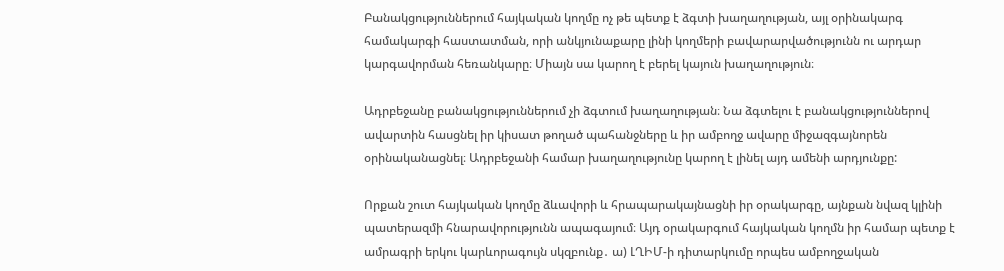Բանակցություններում հայկական կողմը ոչ թե պետք է ձգտի խաղաղության, այլ օրինակարգ համակարգի հաստատման, որի անկյունաքարը լինի կողմերի բավարարվածությունն ու արդար կարգավորման հեռանկարը։ Միայն սա կարող է բերել կայուն խաղաղություն։

Ադրբեջանը բանակցություններում չի ձգտում խաղաղության։ Նա ձգտելու է բանակցություններով ավարտին հասցնել իր կիսատ թողած պահանջները և իր ամբողջ ավարը միջազգայնորեն օրինականացնել։ Ադրբեջանի համար խաղաղությունը կարող է լինել այդ ամենի արդյունքը:

Որքան շուտ հայկական կողմը ձևավորի և հրապարակայնացնի իր օրակարգը, այնքան նվազ կլինի պատերազմի հնարավորությունն ապագայում։ Այդ օրակարգում հայկական կողմն իր համար պետք է ամրագրի երկու կարևորագույն սկզբունք․ ա) ԼՂԻՄ-ի դիտարկումը որպես ամբողջական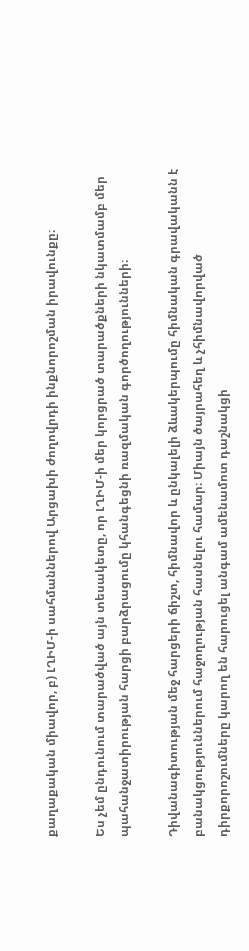քաղաքական միավոր, բ) ԼՂԻՄ-ի սահմաններով Արցախի ժողովրդի ինքնորոշման իրավունքը։

Ես չեմ ընդունում տարածված այն տեսակետը, որ ԼՂԻՄ-ի մեր կորցրած տարածքների նկատմամբ մեր պահանջատիրության հարցի բարձրացումը կհանգեցնի ռազմական գործողությունների։

Դիվանագիտության մեջ հարցերի ճիշտ, հիմնավոր և ընկալելի ձևակերպումը հիմնական գրավականն է բանակցություններում հաջողության հասնելու համար։ Միայն ծայրահեղ և չհիմնավորված դիրքորոշումները կարող են հարուցել անգամ ամենամոտ դաշնակցի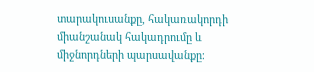տարակուսանքը, հակառակորդի միանշանակ հակադրումը և միջնորդների պարսավանքը։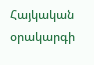Հայկական օրակարգի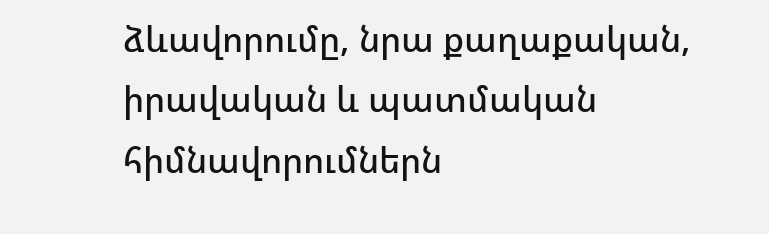ձևավորումը, նրա քաղաքական, իրավական և պատմական հիմնավորումներն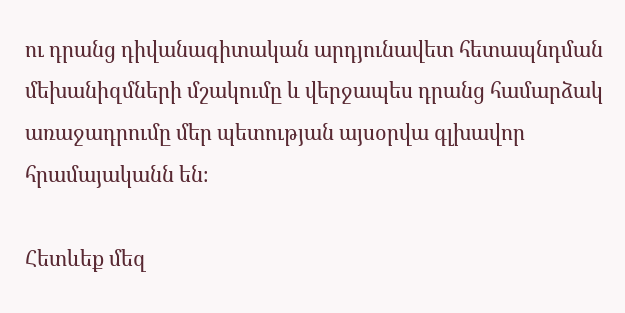ու դրանց դիվանագիտական արդյունավետ հետապնդման մեխանիզմների մշակումը և վերջապես դրանց համարձակ առաջադրումը մեր պետության այսօրվա գլխավոր հրամայականն են։

Հետևեք մեզ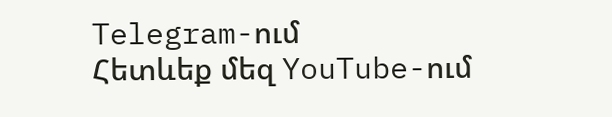Telegram-ում
Հետևեք մեզ YouTube-ում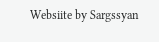Websiite by Sargssyan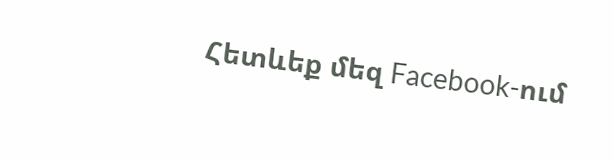Հետևեք մեզ Facebook-ում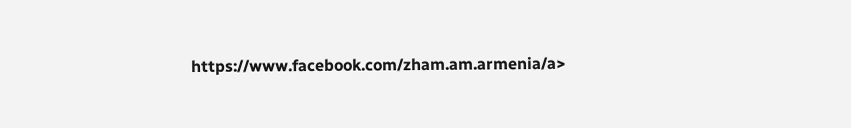https://www.facebook.com/zham.am.armenia/a>